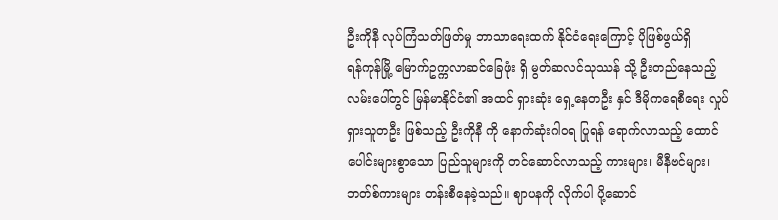ဦးကိုနီ လုပ်ကြံသတ်ဖြတ်မှု ဘာသာရေးထက် နိုင်ငံရေးကြောင့် ပိုဖြစ်ဖွယ်ရှိ
ရန်ကုန်မြို့ မြောက်ဥက္ကလာဆင်ခြေဖုံး ရှိ မွတ်ဆလင်သုဿန် သို့ ဦးတည်နေသည့် လမ်းပေါ်တွင် မြန်မာနိုင်ငံ၏ အထင် ရှားဆုံး ရှေ့နေတဦး နှင် ဒီမိုကရေစီရေး လှုပ်ရှားသူတဦး ဖြစ်သည့် ဦးကိုနီ ကို နောက်ဆုံးဂါဝရ ပြုရန် ရောက်လာသည့် ထောင်ပေါင်းများစွာသော ပြည်သူများကို တင်ဆောင်လာသည့် ကားများ၊ မီနီဗင်များ၊ ဘတ်စ်ကားများ တန်းစီနေခဲ့သည်။ ဈာပနကို လိုက်ပါ ပို့ဆောင်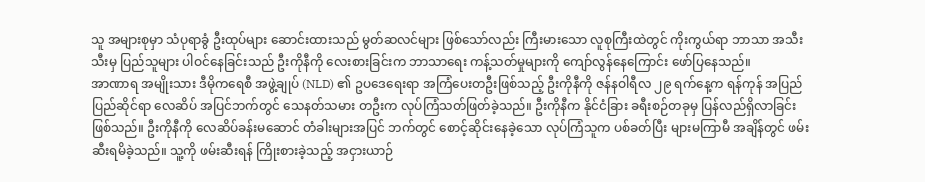သူ အများစုမှာ သံပုရာခွံ ဦးထုပ်များ ဆောင်းထားသည် မွတ်ဆလင်များ ဖြစ်သော်လည်း ကြီးမားသော လူစုကြီးထဲတွင် ကိုးကွယ်ရာ ဘာသာ အသီးသီးမှ ပြည်သူများ ပါဝင်နေခြင်းသည် ဦးကိုနီကို လေးစားခြင်းက ဘာသာရေး ကန့်သတ်မှုများကို ကျော်လွန်နေကြောင်း ဖော်ပြနေသည်။
အာဏာရ အမျိုးသား ဒီမိုကရေစီ အဖွဲ့ချုပ် (NLD) ၏ ဥပဒေရေးရာ အကြံပေးတဦးဖြစ်သည့် ဦးကိုနီကို ဇန်နဝါရီလ ၂၉ ရက်နေ့က ရန်ကုန် အပြည်ပြည်ဆိုင်ရာ လေဆိပ် အပြင်ဘက်တွင် သေနတ်သမား တဦးက လုပ်ကြံသတ်ဖြတ်ခဲ့သည်။ ဦးကိုနီက နိုင်ငံခြား ခရီးစဉ်တခုမှ ပြန်လည်ရှိလာခြင်း ဖြစ်သည်။ ဦးကိုနီကို လေဆိပ်ခန်းမဆောင် တံခါးများအပြင် ဘက်တွင် စောင့်ဆိုင်းနေခဲ့သော လုပ်ကြံသူက ပစ်ခတ်ပြီး များမကြာမီ အချိန်တွင် ဖမ်းဆီးရမိခဲ့သည်။ သူ့ကို ဖမ်းဆီးရန် ကြိုးစားခဲ့သည့် အငှားယာဉ်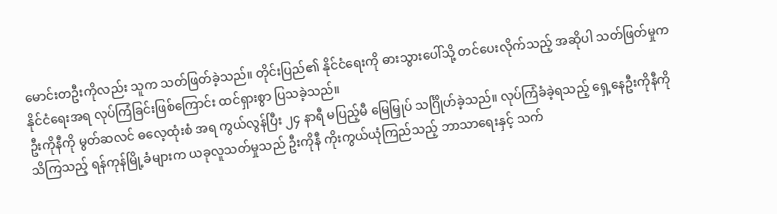မောင်းတဦးကိုလည်း သူက သတ်ဖြတ်ခဲ့သည်။ တိုင်းပြည်၏ နိုင်ငံရေးကို ဓားသွားပေါ်သို့ တင်ပေးလိုက်သည့် အဆိုပါ သတ်ဖြတ်မှုက နိုင်ငံရေးအရ လုပ်ကြံခြင်းဖြစ်ကြောင်း ထင်ရှားစွာ ပြသခဲ့သည်။
ဦးကိုနီကို မွတ်ဆလင် ဓလေ့ထုံးစံ အရ ကွယ်လွန်ပြီး ၂၄ နာရီ မပြည့်မီ မြေမြှုပ် သင်္ဂြိုဟ်ခဲ့သည်။ လုပ်ကြံခံခဲ့ရသည့် ရှေ့နေဦးကိုနီကို သိကြသည့် ရန်ကုန်မြို့ခံများက ယခုလူသတ်မှုသည် ဦးကိုနီ ကိုးကွယ်ယုံကြည်သည့် ဘာသာရေးနှင့် သက်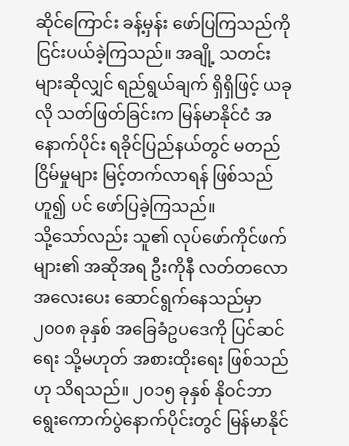ဆိုင်ကြောင်း ခန့်မှန်း ဖော်ပြကြသည်ကို ငြင်းပယ်ခဲ့ကြသည်။ အချို့ သတင်းများဆိုလျှင် ရည်ရွယ်ချက် ရှိရှိဖြင့် ယခုလို သတ်ဖြတ်ခြင်းက မြန်မာနိုင်ငံ အနောက်ပိုင်း ရခိုင်ပြည်နယ်တွင် မတည်ငြိမ်မှုများ မြင့်တက်လာရန် ဖြစ်သည်ဟူ၍ ပင် ဖော်ပြခဲ့ကြသည်။
သို့သော်လည်း သူ၏ လုပ်ဖော်ကိုင်ဖက်များ၏ အဆိုအရ ဦးကိုနီ လတ်တလော အလေးပေး ဆောင်ရွက်နေသည်မှာ ၂၀၀၈ ခုနှစ် အခြေခံဥပဒေကို ပြင်ဆင်ရေး သို့မဟုတ် အစားထိုးရေး ဖြစ်သည်ဟု သိရသည်။ ၂၀၁၅ ခုနှစ် နိုဝင်ဘာ ရွေးကောက်ပွဲနောက်ပိုင်းတွင် မြန်မာနိုင်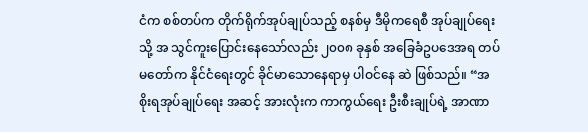ငံက စစ်တပ်က တိုက်ရိုက်အုပ်ချုပ်သည့် စနစ်မှ ဒီမိုကရေစီ အုပ်ချုပ်ရေးသို့ အ သွင်ကူးပြောင်းနေသော်လည်း ၂၀၀၈ ခုနှစ် အခြေခံဥပဒေအရ တပ်မတော်က နိုင်ငံရေးတွင် ခိုင်မာသောနေရာမှ ပါဝင်နေ ဆဲ ဖြစ်သည်။ “အစိုးရအုပ်ချုပ်ရေး အဆင့် အားလုံးက ကာကွယ်ရေး ဦးစီးချုပ်ရဲ့ အာဏာ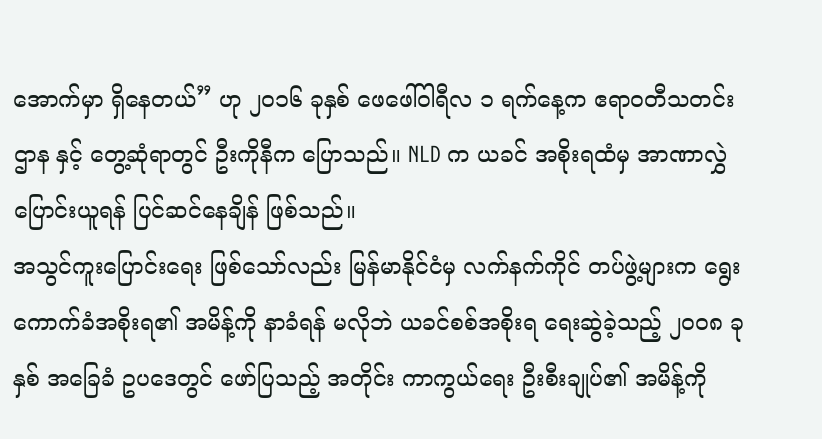အောက်မှာ ရှိနေတယ်” ဟု ၂၀၁၆ ခုနှစ် ဖေဖေါ်ဝါရီလ ၁ ရက်နေ့က ဧရာဝတီသတင်းဌာန နှင့် တွေ့ဆုံရာတွင် ဦးကိုနီက ပြောသည်။ NLD က ယခင် အစိုးရထံမှ အာဏာလွှဲပြောင်းယူရန် ပြင်ဆင်နေချိန် ဖြစ်သည်။
အသွင်ကူးပြောင်းရေး ဖြစ်သော်လည်း မြန်မာနိုင်ငံမှ လက်နက်ကိုင် တပ်ဖွဲ့များက ရွေးကောက်ခံအစိုးရ၏ အမိန့်ကို နာခံရန် မလိုဘဲ ယခင်စစ်အစိုးရ ရေးဆွဲခဲ့သည့် ၂၀၀၈ ခုနှစ် အခြေခံ ဥပဒေတွင် ဖော်ပြသည့် အတိုင်း ကာကွယ်ရေး ဦးစီးချုပ်၏ အမိန့်ကို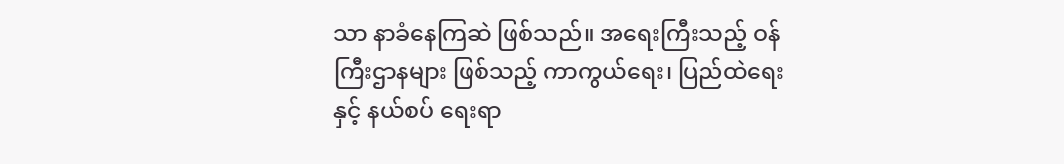သာ နာခံနေကြဆဲ ဖြစ်သည်။ အရေးကြီးသည့် ဝန်ကြီးဌာနများ ဖြစ်သည့် ကာကွယ်ရေး၊ ပြည်ထဲရေးနှင့် နယ်စပ် ရေးရာ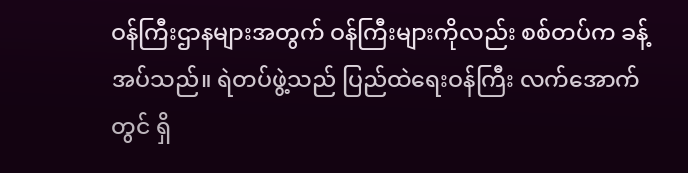ဝန်ကြီးဌာနများအတွက် ဝန်ကြီးများကိုလည်း စစ်တပ်က ခန့်အပ်သည်။ ရဲတပ်ဖွဲ့သည် ပြည်ထဲရေးဝန်ကြီး လက်အောက်တွင် ရှိ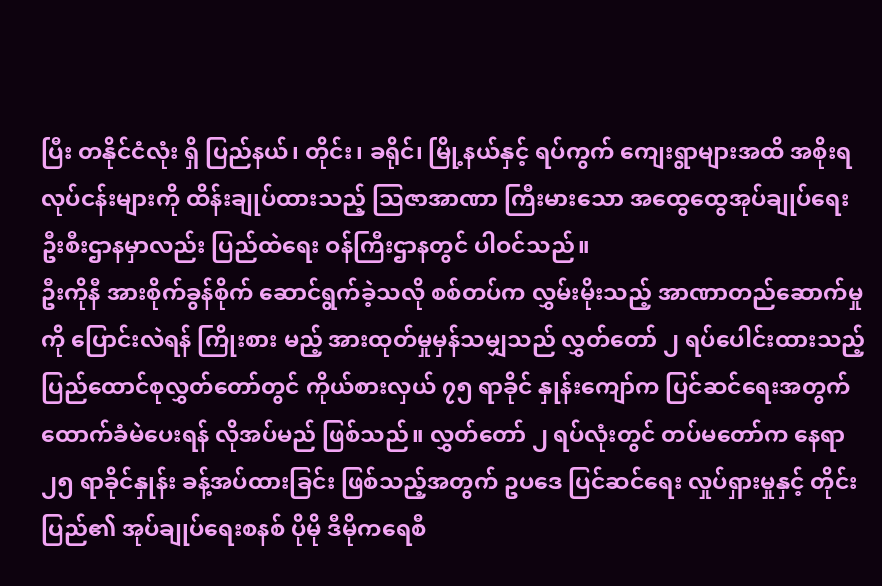ပြီး တနိုင်ငံလုံး ရှိ ပြည်နယ်၊ တိုင်း၊ ခရိုင်၊ မြို့နယ်နှင့် ရပ်ကွက် ကျေးရွာများအထိ အစိုးရလုပ်ငန်းများကို ထိန်းချုပ်ထားသည့် သြဇာအာဏာ ကြီးမားသော အထွေထွေအုပ်ချုပ်ရေး ဦးစီးဌာနမှာလည်း ပြည်ထဲရေး ဝန်ကြီးဌာနတွင် ပါဝင်သည်။
ဦးကိုနီ အားစိုက်ခွန်စိုက် ဆောင်ရွက်ခဲ့သလို စစ်တပ်က လွှမ်းမိုးသည့် အာဏာတည်ဆောက်မှုကို ပြောင်းလဲရန် ကြိုးစား မည့် အားထုတ်မှုမှန်သမျှသည် လွှတ်တော် ၂ ရပ်ပေါင်းထားသည့် ပြည်ထောင်စုလွှတ်တော်တွင် ကိုယ်စားလှယ် ၇၅ ရာခိုင် နှုန်းကျော်က ပြင်ဆင်ရေးအတွက် ထောက်ခံမဲပေးရန် လိုအပ်မည် ဖြစ်သည်။ လွှတ်တော် ၂ ရပ်လုံးတွင် တပ်မတော်က နေရာ ၂၅ ရာခိုင်နှုန်း ခန့်အပ်ထားခြင်း ဖြစ်သည့်အတွက် ဥပဒေ ပြင်ဆင်ရေး လှုပ်ရှားမှုနှင့် တိုင်းပြည်၏ အုပ်ချုပ်ရေးစနစ် ပိုမို ဒီမိုကရေစီ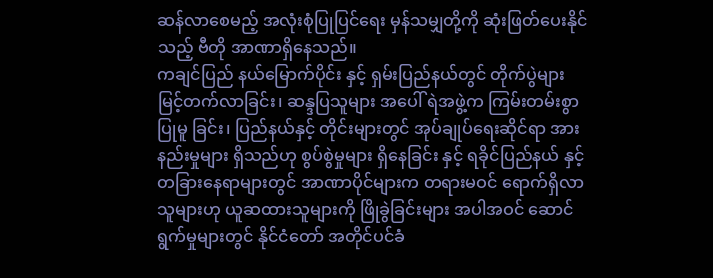ဆန်လာစေမည့် အလုံးစုံပြုပြင်ရေး မှန်သမျှတို့ကို ဆုံးဖြတ်ပေးနိုင်သည့် ဗီတို အာဏာရှိနေသည်။
ကချင်ပြည် နယ်မြောက်ပိုင်း နှင့် ရှမ်းပြည်နယ်တွင် တိုက်ပွဲများ မြင့်တက်လာခြင်း၊ ဆန္ဒပြသူများ အပေါ် ရဲအဖွဲ့က ကြမ်းတမ်းစွာပြုမူ ခြင်း၊ ပြည်နယ်နှင့် တိုင်းများတွင် အုပ်ချုပ်ရေးဆိုင်ရာ အားနည်းမှုများ ရှိသည်ဟု စွပ်စွဲမှုများ ရှိနေခြင်း နှင့် ရခိုင်ပြည်နယ် နှင့် တခြားနေရာများတွင် အာဏာပိုင်များက တရားမဝင် ရောက်ရှိလာသူများဟု ယူဆထားသူများကို ဖြိုခွဲခြင်းများ အပါအဝင် ဆောင်ရွက်မှုများတွင် နိုင်ငံတော် အတိုင်ပင်ခံ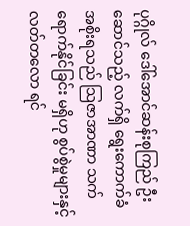ပုဂ္ဂိုလ် ဒေါ်အောင်ဆန်းစုကြည် ဦးဆောင်သည့် လက်ရှိ ရွေးကောက်ခံ အစိုးရသည် သြဇာအာဏာ သက်ရောက်နိုင်ခြင်း မရှိဟု စွပ်စွဲမှုများနှင့် လတ်တလော ရင်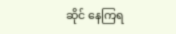ဆိုင် နေကြရ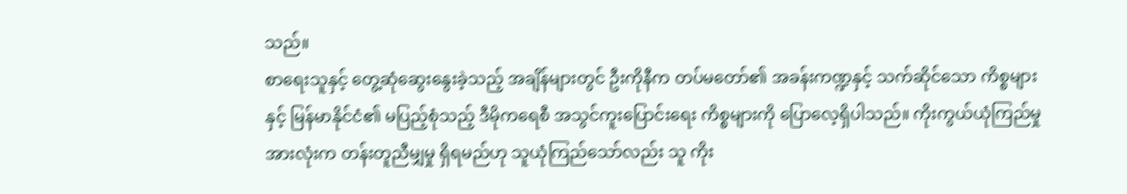သည်။
စာရေးသူနှင့် တွေ့ဆုံဆွေးနွေးခဲ့သည့် အချိန်များတွင် ဦးကိုနီက တပ်မတော်၏ အခန်းကဏ္ဍနှင့် သက်ဆိုင်သော ကိစ္စများ နှင့် မြန်မာနိုင်ငံ၏ မပြည့်စုံသည့် ဒီမိုကရေစီ အသွင်ကူးပြောင်းရေး ကိစ္စများကို ပြောလေ့ရှိပါသည်။ ကိုးကွယ်ယုံကြည်မှု အားလုံးက တန်းတူညီမျှမှု ရှိရမည်ဟု သူယုံကြည်သော်လည်း သူ ကိုး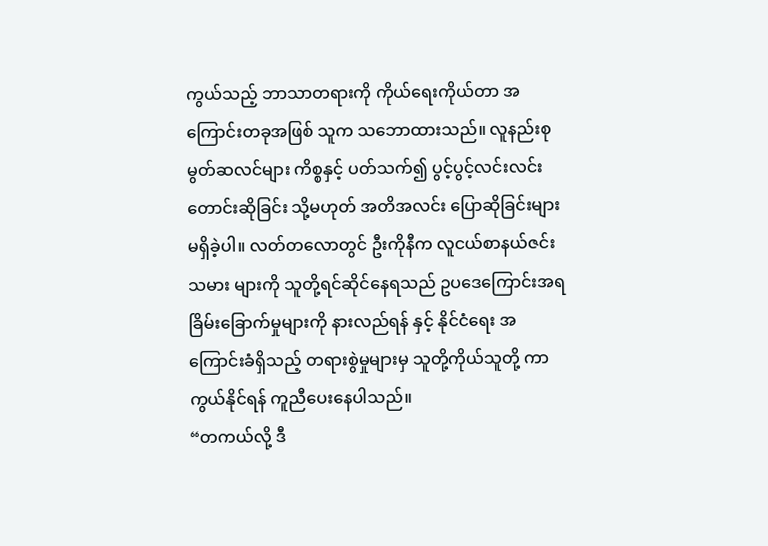ကွယ်သည့် ဘာသာတရားကို ကိုယ်ရေးကိုယ်တာ အကြောင်းတခုအဖြစ် သူက သဘောထားသည်။ လူနည်းစု မွတ်ဆလင်များ ကိစ္စနှင့် ပတ်သက်၍ ပွင့်ပွင့်လင်းလင်း တောင်းဆိုခြင်း သို့မဟုတ် အတိအလင်း ပြောဆိုခြင်းများ မရှိခဲ့ပါ။ လတ်တလောတွင် ဦးကိုနီက လူငယ်စာနယ်ဇင်းသမား များကို သူတို့ရင်ဆိုင်နေရသည် ဥပဒေကြောင်းအရ ခြိမ်းခြောက်မှုများကို နားလည်ရန် နှင့် နိုင်ငံရေး အကြောင်းခံရှိသည့် တရားစွဲမှုများမှ သူတို့ကိုယ်သူတို့ ကာကွယ်နိုင်ရန် ကူညီပေးနေပါသည်။
“တကယ်လို့ ဒီ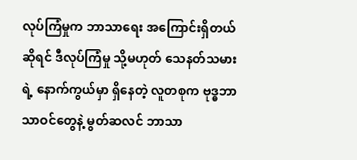လုပ်ကြံမှုက ဘာသာရေး အကြောင်းရှိတယ်ဆိုရင် ဒီလုပ်ကြံမှု သို့မဟုတ် သေနတ်သမားရဲ့ နောက်ကွယ်မှာ ရှိနေတဲ့ လူတစုက ဗုဒ္ဓဘာသာဝင်တွေနဲ့ မွတ်ဆလင် ဘာသာ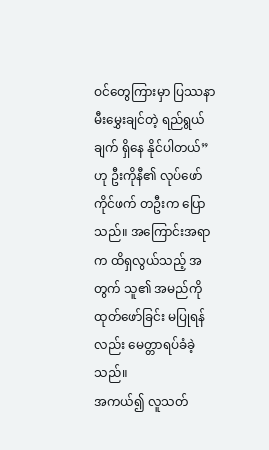ဝင်တွေကြားမှာ ပြဿနာ မီးမွှေးချင်တဲ့ ရည်ရွယ်ချက် ရှိနေ နိုင်ပါတယ်” ဟု ဦးကိုနီ၏ လုပ်ဖော်ကိုင်ဖက် တဦးက ပြောသည်။ အကြောင်းအရာက ထိရှလွယ်သည့် အတွက် သူ၏ အမည်ကို ထုတ်ဖော်ခြင်း မပြုရန်လည်း မေတ္တာရပ်ခံခဲ့သည်။
အကယ်၍ လူသတ်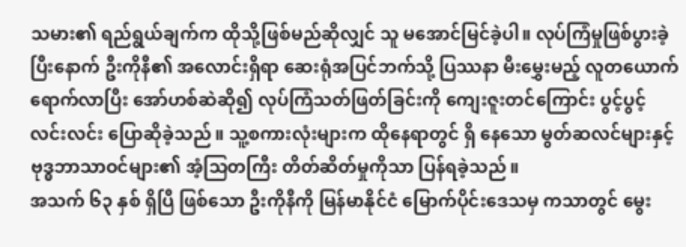သမား၏ ရည်ရွယ်ချက်က ထိုသို့ဖြစ်မည်ဆိုလျှင် သူ မအောင်မြင်ခဲ့ပါ။ လုပ်ကြံမှုဖြစ်ပွားခဲ့ပြီးနောက် ဦးကိုနီ၏ အလောင်းရှိရာ ဆေးရုံအပြင်ဘက်သို့ ပြဿနာ မီးမွှေးမည့် လူတယောက်ရောက်လာပြီး အော်ဟစ်ဆဲဆို၍ လုပ်ကြံသတ်ဖြတ်ခြင်းကို ကျေးဇူးတင်ကြောင်း ပွင့်ပွင့်လင်းလင်း ပြောဆိုခဲ့သည်။ သူ့စကားလုံးများက ထိုနေရာတွင် ရှိ နေသော မွတ်ဆလင်များနှင့် ဗုဒ္ဓဘာသာဝင်များ၏ အံ့သြတကြီး တိတ်ဆိတ်မှုကိုသာ ပြန်ရခဲ့သည်။
အသက် ၆၃ နှစ် ရှိပြီ ဖြစ်သော ဦးကိုနီကို မြန်မာနိုင်ငံ မြောက်ပိုင်းဒေသမှ ကသာတွင် မွေး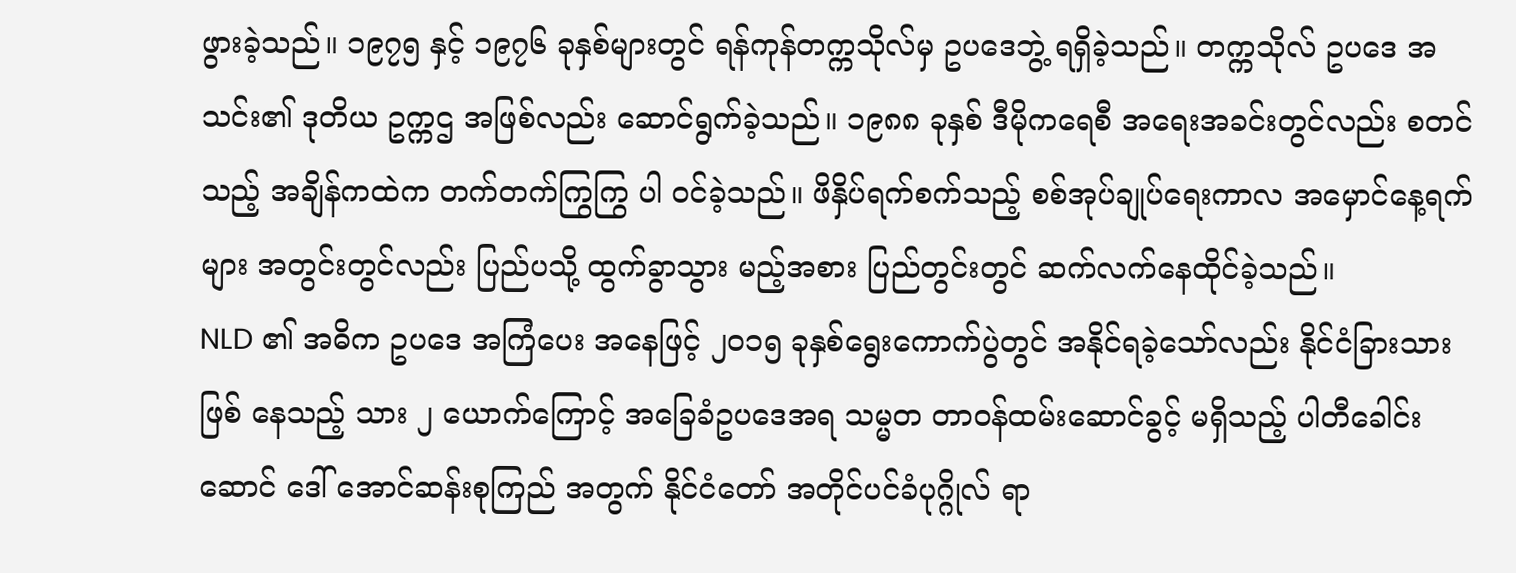ဖွားခဲ့သည်။ ၁၉၇၅ နှင့် ၁၉၇၆ ခုနှစ်များတွင် ရန်ကုန်တက္ကသိုလ်မှ ဥပဒေဘွဲ့ ရရှိခဲ့သည်။ တက္ကသိုလ် ဥပဒေ အသင်း၏ ဒုတိယ ဥက္ကဌ အဖြစ်လည်း ဆောင်ရွက်ခဲ့သည်။ ၁၉၈၈ ခုနှစ် ဒီမိုကရေစီ အရေးအခင်းတွင်လည်း စတင်သည့် အချိန်ကထဲက တက်တက်ကြွကြွ ပါ ဝင်ခဲ့သည်။ ဖိနှိပ်ရက်စက်သည့် စစ်အုပ်ချုပ်ရေးကာလ အမှောင်နေ့ရက်များ အတွင်းတွင်လည်း ပြည်ပသို့ ထွက်ခွာသွား မည့်အစား ပြည်တွင်းတွင် ဆက်လက်နေထိုင်ခဲ့သည်။
NLD ၏ အဓိက ဥပဒေ အကြံပေး အနေဖြင့် ၂၀၁၅ ခုနှစ်ရွေးကောက်ပွဲတွင် အနိုင်ရခဲ့သော်လည်း နိုင်ငံခြားသား ဖြစ် နေသည့် သား ၂ ယောက်ကြောင့် အခြေခံဥပဒေအရ သမ္မတ တာဝန်ထမ်းဆောင်ခွင့် မရှိသည့် ပါတီခေါင်းဆောင် ဒေါ် အောင်ဆန်းစုကြည် အတွက် နိုင်ငံတော် အတိုင်ပင်ခံပုဂ္ဂိုလ် ရာ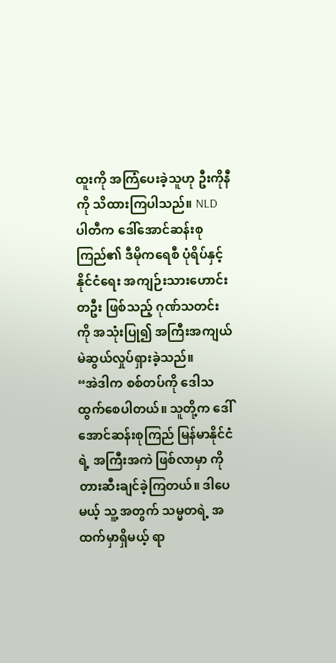ထူးကို အကြံပေးခဲ့သူဟု ဦးကိုနီကို သိထားကြပါသည်။ NLD ပါတီက ဒေါ်အောင်ဆန်းစုကြည်၏ ဒီမိုကရေစီ ပုံရိပ်နှင့် နိုင်ငံရေး အကျဉ်းသားဟောင်းတဦး ဖြစ်သည့် ဂုဏ်သတင်းကို အသုံးပြု၍ အကြီးအကျယ် မဲဆွယ်လှုပ်ရှားခဲ့သည်။
“အဲဒါက စစ်တပ်ကို ဒေါသထွက်စေပါတယ်။ သူတို့က ဒေါ်အောင်ဆန်းစုကြည် မြန်မာနိုင်ငံရဲ့ အကြီးအကဲ ဖြစ်လာမှာ ကို တားဆီးချင်ခဲ့ကြတယ်။ ဒါပေမယ့် သူ့ အတွက် သမ္မတရဲ့ အထက်မှာရှိမယ့် ရာ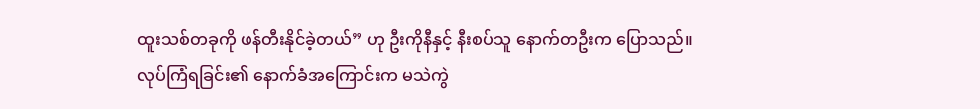ထူးသစ်တခုကို ဖန်တီးနိုင်ခဲ့တယ်” ဟု ဦးကိုနီနှင့် နီးစပ်သူ နောက်တဦးက ပြောသည်။
လုပ်ကြံရခြင်း၏ နောက်ခံအကြောင်းက မသဲကွဲ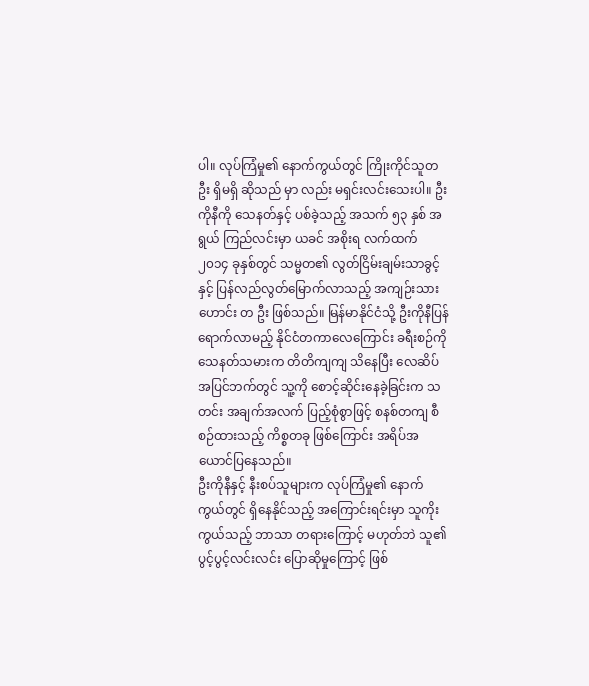ပါ။ လုပ်ကြံမှု၏ နောက်ကွယ်တွင် ကြိုးကိုင်သူတဦး ရှိမရှိ ဆိုသည် မှာ လည်း မရှင်းလင်းသေးပါ။ ဦးကိုနီကို သေနတ်နှင့် ပစ်ခဲ့သည့် အသက် ၅၃ နှစ် အရွယ် ကြည်လင်းမှာ ယခင် အစိုးရ လက်ထက် ၂၀၁၄ ခုနှစ်တွင် သမ္မတ၏ လွတ်ငြိမ်းချမ်းသာခွင့် နှင့် ပြန်လည်လွတ်မြောက်လာသည့် အကျဉ်းသား ဟောင်း တ ဦး ဖြစ်သည်။ မြန်မာနိုင်ငံသို့ ဦးကိုနီပြန်ရောက်လာမည့် နိုင်ငံတကာလေကြောင်း ခရီးစဉ်ကို သေနတ်သမားက တိတိကျကျ သိနေပြီး လေဆိပ်အပြင်ဘက်တွင် သူ့ကို စောင့်ဆိုင်းနေခဲ့ခြင်းက သတင်း အချက်အလက် ပြည့်စုံစွာဖြင့် စနစ်တကျ စီစဉ်ထားသည့် ကိစ္စတခု ဖြစ်ကြောင်း အရိပ်အယောင်ပြနေသည်။
ဦးကိုနီနှင့် နီးစပ်သူများက လုပ်ကြံမှု၏ နောက်ကွယ်တွင် ရှိနေနိုင်သည့် အကြောင်းရင်းမှာ သူကိုးကွယ်သည့် ဘာသာ တရားကြောင့် မဟုတ်ဘဲ သူ၏ ပွင့်ပွင့်လင်းလင်း ပြောဆိုမှုကြောင့် ဖြစ်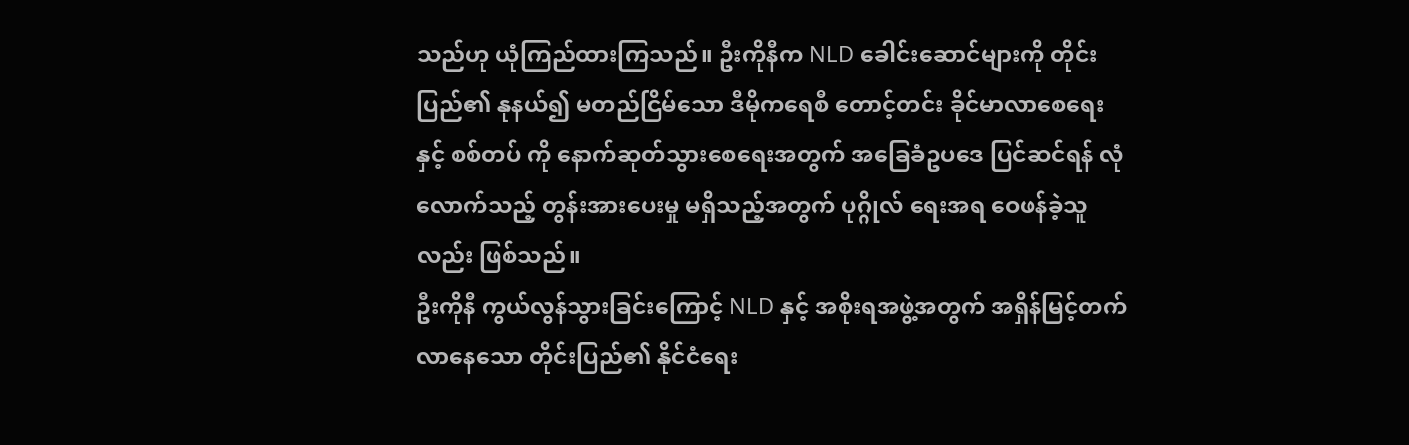သည်ဟု ယုံကြည်ထားကြသည်။ ဦးကိုနီက NLD ခေါင်းဆောင်များကို တိုင်းပြည်၏ နုနယ်၍ မတည်ငြိမ်သော ဒီမိုကရေစီ တောင့်တင်း ခိုင်မာလာစေရေး နှင့် စစ်တပ် ကို နောက်ဆုတ်သွားစေရေးအတွက် အခြေခံဥပဒေ ပြင်ဆင်ရန် လုံလောက်သည့် တွန်းအားပေးမှု မရှိသည့်အတွက် ပုဂ္ဂိုလ် ရေးအရ ဝေဖန်ခဲ့သူလည်း ဖြစ်သည်။
ဦးကိုနီ ကွယ်လွန်သွားခြင်းကြောင့် NLD နှင့် အစိုးရအဖွဲ့အတွက် အရှိန်မြင့်တက်လာနေသော တိုင်းပြည်၏ နိုင်ငံရေး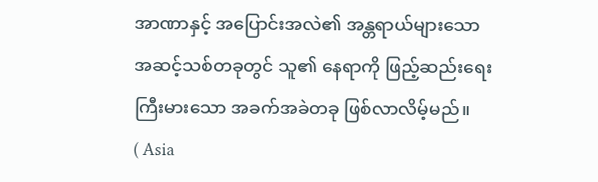အာဏာနှင့် အပြောင်းအလဲ၏ အန္တရာယ်များသော အဆင့်သစ်တခုတွင် သူ၏ နေရာကို ဖြည့်ဆည်းရေး ကြီးမားသော အခက်အခဲတခု ဖြစ်လာလိမ့်မည်။
( Asia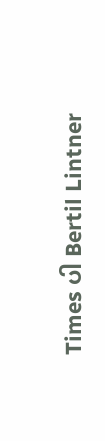Times ပါ Bertil Lintner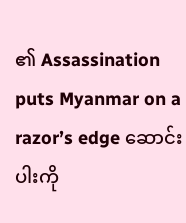၏ Assassination puts Myanmar on a razor’s edge ဆောင်းပါးကို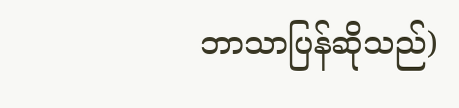ဘာသာပြန်ဆိုသည်)